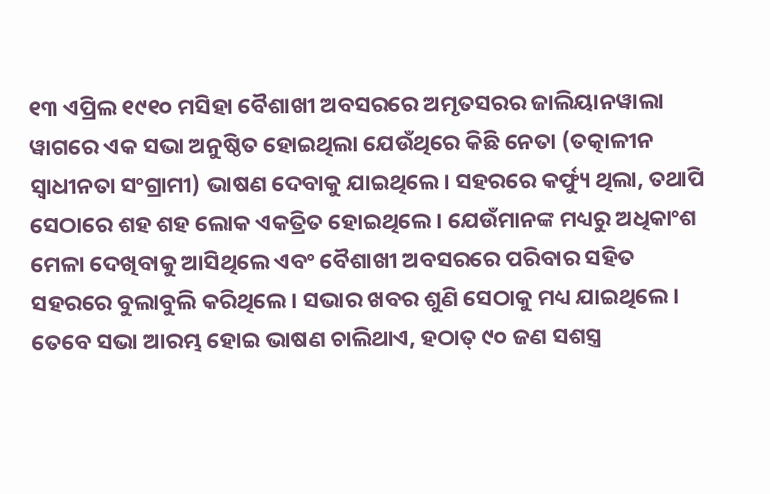୧୩ ଏପ୍ରିଲ ୧୯୧୦ ମସିହା ବୈଶାଖୀ ଅବସରରେ ଅମୃତସରର ଜାଲିୟାନୱାଲା ୱାଗରେ ଏକ ସଭା ଅନୁଷ୍ଠିତ ହୋଇଥିଲା ଯେଉଁଥିରେ କିଛି ନେତା (ତତ୍କାଳୀନ ସ୍ଵାଧୀନତା ସଂଗ୍ରାମୀ) ଭାଷଣ ଦେବାକୁ ଯାଇଥିଲେ। ସହରରେ କର୍ଫ୍ୟୁ ଥିଲା, ତଥାପି ସେଠାରେ ଶହ ଶହ ଲୋକ ଏକତ୍ରିତ ହୋଇଥିଲେ। ଯେଉଁମାନଙ୍କ ମଧ୍ୟରୁ ଅଧିକାଂଶ ମେଳା ଦେଖିବାକୁ ଆସିଥିଲେ ଏବଂ ବୈଶାଖୀ ଅବସରରେ ପରିବାର ସହିତ ସହରରେ ବୁଲାବୁଲି କରିଥିଲେ। ସଭାର ଖବର ଶୁଣି ସେଠାକୁ ମଧ୍ୟ ଯାଇଥିଲେ। ତେବେ ସଭା ଆରମ୍ଭ ହୋଇ ଭାଷଣ ଚାଲିଥାଏ, ହଠାତ୍ ୯୦ ଜଣ ସଶସ୍ତ୍ର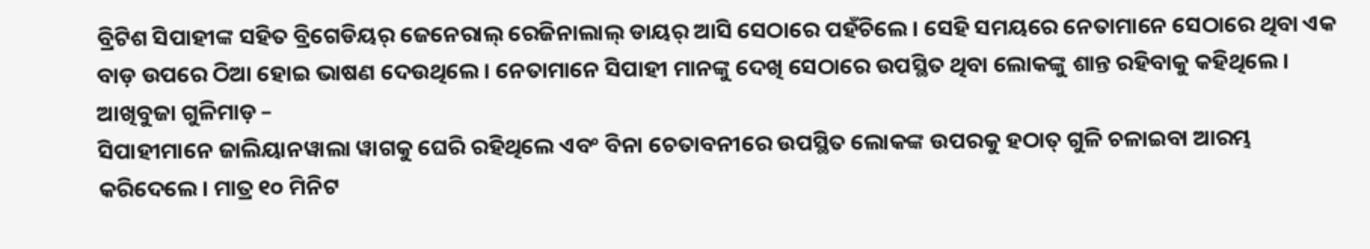ବ୍ରିଟିଶ ସିପାହୀଙ୍କ ସହିତ ବ୍ରିଗେଡିୟର୍ ଜେନେରାଲ୍ ରେଜିନାଲାଲ୍ ଡାୟର୍ ଆସି ସେଠାରେ ପହଁଚିଲେ। ସେହି ସମୟରେ ନେତାମାନେ ସେଠାରେ ଥିବା ଏକ ବାଡ଼ ଉପରେ ଠିଆ ହୋଇ ଭାଷଣ ଦେଉଥିଲେ। ନେତାମାନେ ସିପାହୀ ମାନଙ୍କୁ ଦେଖି ସେଠାରେ ଉପସ୍ଥିତ ଥିବା ଲୋକଙ୍କୁ ଶାନ୍ତ ରହିବାକୁ କହିଥିଲେ।
ଆଖିବୁଜା ଗୁଳିମାଡ଼ –
ସିପାହୀମାନେ ଜାଲିୟାନୱାଲା ୱାଗକୁ ଘେରି ରହିଥିଲେ ଏବଂ ବିନା ଚେତାବନୀରେ ଉପସ୍ଥିତ ଲୋକଙ୍କ ଉପରକୁ ହଠାତ୍ ଗୁଳି ଚଳାଇବା ଆରମ୍ଭ କରିଦେଲେ। ମାତ୍ର ୧୦ ମିନିଟ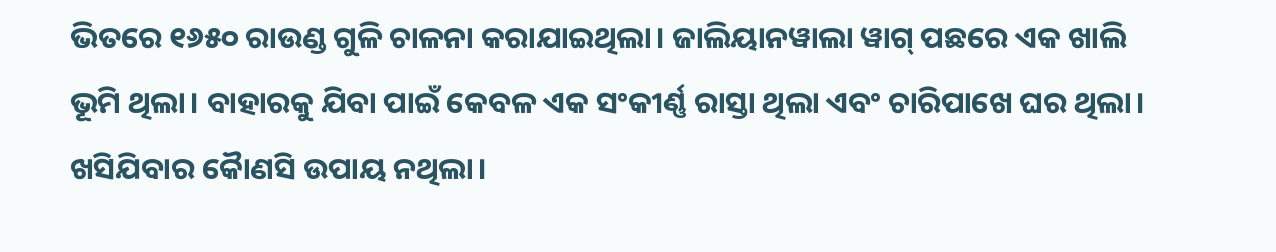ଭିତରେ ୧୬୫୦ ରାଉଣ୍ଡ ଗୁଳି ଚାଳନା କରାଯାଇଥିଲା। ଜାଲିୟାନୱାଲା ୱାଗ୍ ପଛରେ ଏକ ଖାଲି ଭୂମି ଥିଲା। ବାହାରକୁ ଯିବା ପାଇଁ କେବଳ ଏକ ସଂକୀର୍ଣ୍ଣ ରାସ୍ତା ଥିଲା ଏବଂ ଚାରିପାଖେ ଘର ଥିଲା। ଖସିଯିବାର କୋୖଣସି ଉପାୟ ନଥିଲା।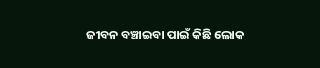ଜୀବନ ବଞ୍ଚାଇବା ପାଇଁ କିଛି ଲୋକ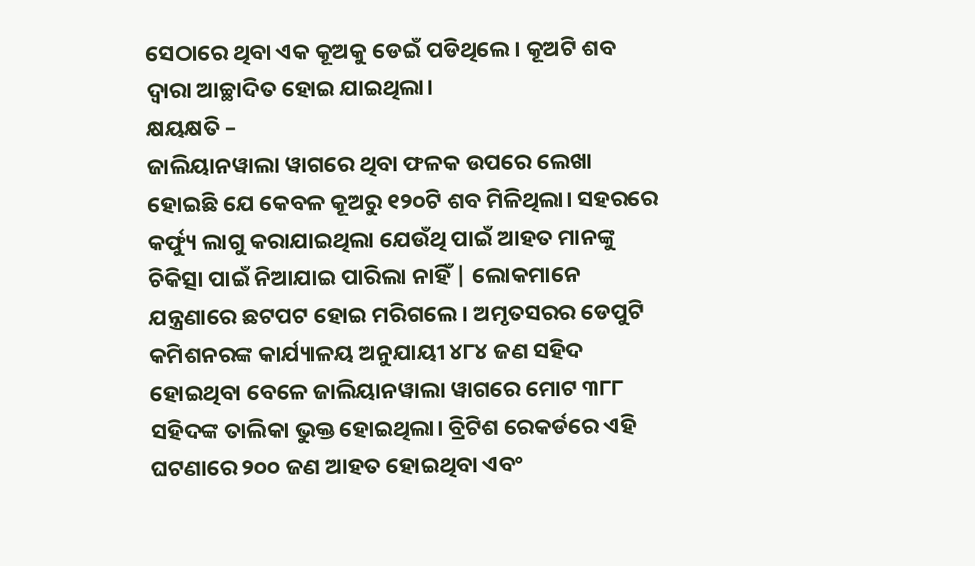ସେଠାରେ ଥିବା ଏକ କୂଅକୁ ଡେଇଁ ପଡିଥିଲେ। କୂଅଟି ଶବ ଦ୍ୱାରା ଆଚ୍ଛାଦିତ ହୋଇ ଯାଇଥିଲା।
କ୍ଷୟକ୍ଷତି –
ଜାଲିୟାନୱାଲା ୱାଗରେ ଥିବା ଫଳକ ଉପରେ ଲେଖା ହୋଇଛି ଯେ କେବଳ କୂଅରୁ ୧୨୦ଟି ଶବ ମିଳିଥିଲା। ସହରରେ କର୍ଫ୍ୟୁ ଲାଗୁ କରାଯାଇଥିଲା ଯେଉଁଥି ପାଇଁ ଆହତ ମାନଙ୍କୁ ଚିକିତ୍ସା ପାଇଁ ନିଆଯାଇ ପାରିଲା ନାହିଁ | ଲୋକମାନେ ଯନ୍ତ୍ରଣାରେ ଛଟପଟ ହୋଇ ମରିଗଲେ। ଅମୃତସରର ଡେପୁଟି କମିଶନରଙ୍କ କାର୍ଯ୍ୟାଳୟ ଅନୁଯାୟୀ ୪୮୪ ଜଣ ସହିଦ ହୋଇଥିବା ବେଳେ ଜାଲିୟାନୱାଲା ୱାଗରେ ମୋଟ ୩୮୮ ସହିଦଙ୍କ ତାଲିକା ଭୁକ୍ତ ହୋଇଥିଲା। ବ୍ରିଟିଶ ରେକର୍ଡରେ ଏହି ଘଟଣାରେ ୨୦୦ ଜଣ ଆହତ ହୋଇଥିବା ଏବଂ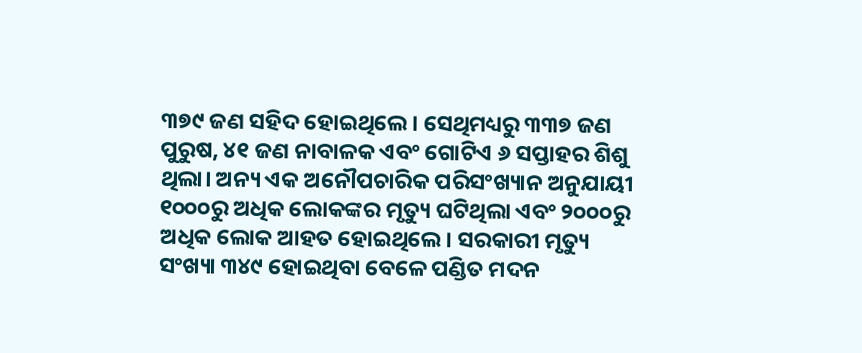୩୭୯ ଜଣ ସହିଦ ହୋଇଥିଲେ। ସେଥିମଧ୍ୟରୁ ୩୩୭ ଜଣ ପୁରୁଷ, ୪୧ ଜଣ ନାବାଳକ ଏବଂ ଗୋଟିଏ ୬ ସପ୍ତାହର ଶିଶୁ ଥିଲା। ଅନ୍ୟ ଏକ ଅନୌପଚାରିକ ପରିସଂଖ୍ୟାନ ଅନୁଯାୟୀ ୧୦୦୦ରୁ ଅଧିକ ଲୋକଙ୍କର ମୃତ୍ୟୁ ଘଟିଥିଲା ଏବଂ ୨୦୦୦ରୁ ଅଧିକ ଲୋକ ଆହତ ହୋଇଥିଲେ। ସରକାରୀ ମୃତ୍ୟୁ ସଂଖ୍ୟା ୩୪୯ ହୋଇଥିବା ବେଳେ ପଣ୍ଡିତ ମଦନ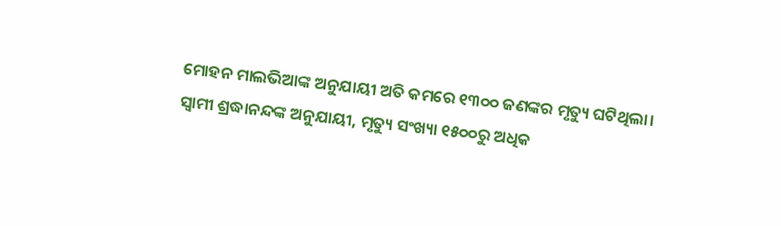ମୋହନ ମାଲଭିଆଙ୍କ ଅନୁଯାୟୀ ଅତି କମରେ ୧୩୦୦ ଜଣଙ୍କର ମୃତ୍ୟୁ ଘଟିଥିଲା। ସ୍ୱାମୀ ଶ୍ରଦ୍ଧାନନ୍ଦଙ୍କ ଅନୁଯାୟୀ, ମୃତ୍ୟୁ ସଂଖ୍ୟା ୧୫୦୦ରୁ ଅଧିକ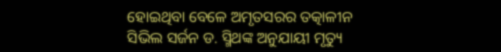ହୋଇଥିବା ବେଳେ ଅମୃତସରର ତତ୍କାଳୀନ ସିଭିଲ ସର୍ଜନ ଡ. ସ୍ମିଥଙ୍କ ଅନୁଯାୟୀ ମୃତ୍ୟୁ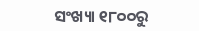ସଂଖ୍ୟା ୧୮୦୦ରୁ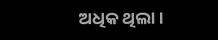ଅଧିକ ଥିଲା।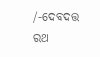/-ଦେବଦତ୍ତ ରଥ